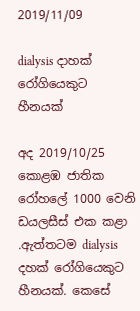2019/11/09

dialysis දාහක් රෝගියෙකුට හීනයක්

අද 2019/10/25 කොළඹ ජාතික රෝහලේ 1000 වෙනි ඩයලසීස් එක කළා .ඇත්තටම dialysis දහක් රෝගියෙකුට හීනයක්. කෙසේ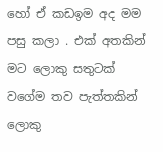හෝ ඒ කඩඉම අද මම පසු කලා . එක් අතකින් මට ලොකු සතුටක් වගේම තව පැත්තකින් ලොකු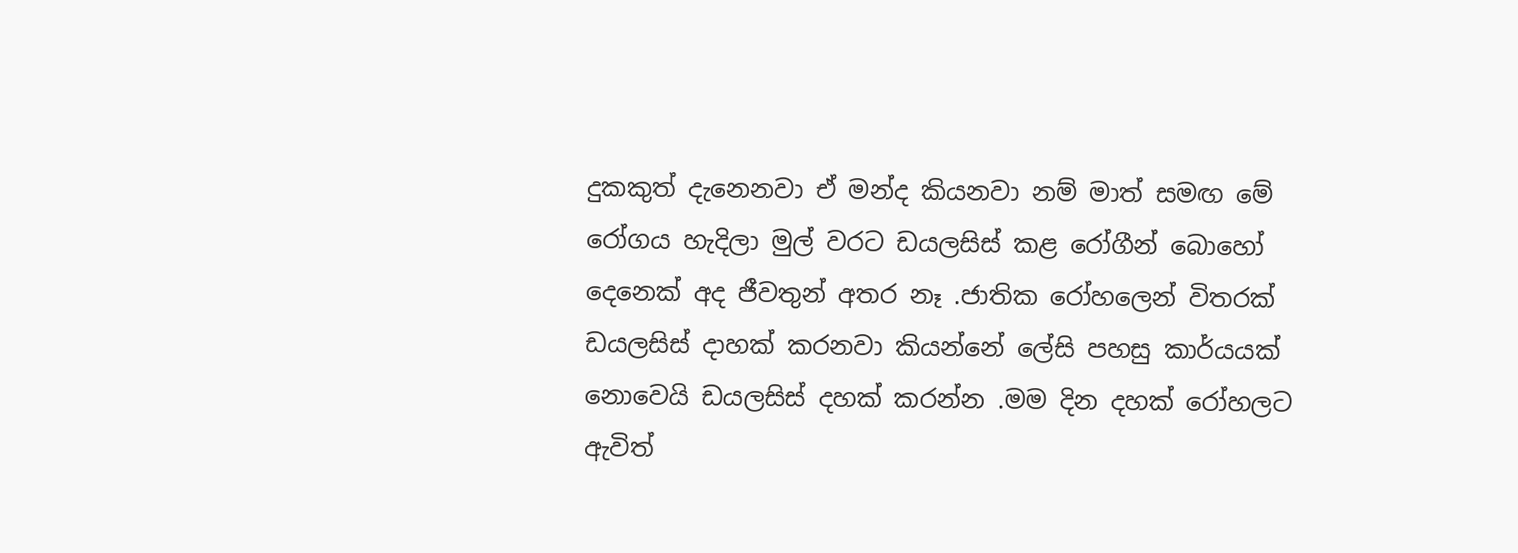දුකකුත් දැනෙනවා ඒ මන්ද කියනවා නම් මාත් සමඟ මේ රෝගය හැදිලා මුල් වරට ඩයලසිස් කළ රෝගීන් බොහෝ දෙනෙක් අද ජීවතුන් අතර නෑ .ජාතික රෝහලෙන් විතරක් ඩයලසිස් දාහක් කරනවා කියන්නේ ලේසි පහසු කාර්යයක් නොවෙයි ඩයලසිස් දහක් කරන්න .මම දින දහක් රෝහලට ඇවිත්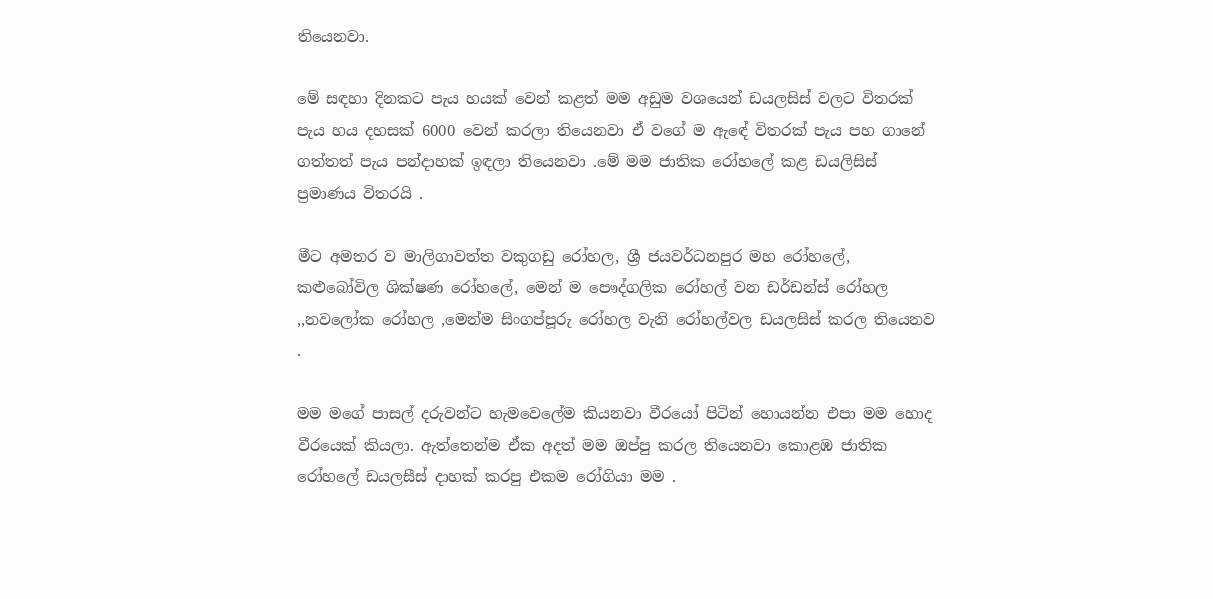තියෙනවා.

මේ සඳහා දිනකට පැය හයක් වෙන් කළත් මම අඩුම වශයෙන් ඩයලසිස් වලට විතරක් පැය හය දහසක් 6000 වෙන් කරලා තියෙනවා ඒ වගේ ම ඇඳේ විතරක් පැය පහ ගානේ ගත්තත් පැය පන්දාහක් ඉඳලා තියෙනවා .මේ මම ජාතික රෝහලේ කළ ඩයලිසිස් ප්‍රමාණය විතරයි .

මීට අමතර ව මාලිගාවත්ත වකුගඩු රෝහල, ශ්‍රී ජයවර්ධනපුර මහ රෝහලේ, කළුබෝවිල ශික්ෂණ රෝහලේ, මෙන් ම පෞද්ගලික රෝහල් වන ඩර්ඩන්ස් රෝහල ,,නවලෝක රෝහල ,මෙන්ම සිංගප්පූරු රෝහල වැනි රෝහල්වල ඩයලසිස් කරල තියෙනව .

මම මගේ පාසල් දරුවන්ට හැමවෙලේම කියනවා වීරයෝ පිටින් හොයන්න එපා මම හොද වීරයෙක් කියලා. ඇත්තෙන්ම ඒක අදත් මම ඔප්පු කරල තියෙනවා කොළඹ ජාතික රෝහලේ ඩයලසීස් දාහක් කරපු එකම රෝගියා මම .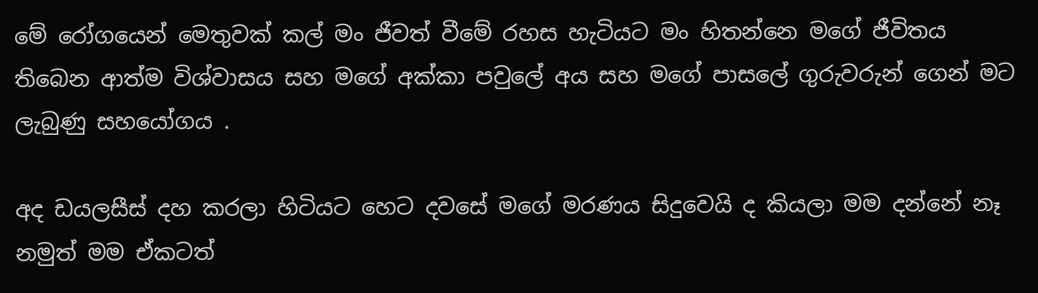මේ රෝගයෙන් මෙතුවක් කල් මං ජීවත් වීමේ රහස හැටියට මං හිතන්නෙ මගේ ජීවිතය තිබෙන ආත්ම විශ්වාසය සහ මගේ අක්කා පවුලේ අය සහ මගේ පාසලේ ගුරුවරුන් ගෙන් මට ලැබුණු සහයෝගය .

අද ඩයලසීස් දහ කරලා හිටියට හෙට දවසේ මගේ මරණය සිදුවෙයි ද කියලා මම දන්නේ නෑ නමුත් මම ඒකටත්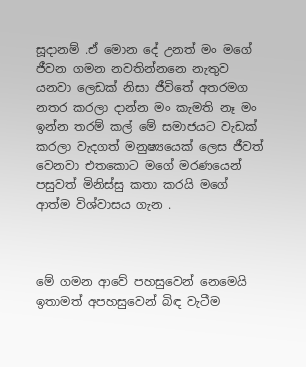සූදානම් .ඒ මොන දේ උනත් මං මගේ ජීවන ගමන නවතින්නනෙ නැතුව යනවා ලෙඩක් නිසා ජීවිතේ අතරමග නතර කරලා දාන්න මං කැමති නෑ මං ඉන්න තරම් කල් මේ සමාජයට වැඩක් කරලා වැදගත් මනුෂ්‍යයෙක් ලෙස ජීවත් වෙනවා එතකොට මගේ මරණයෙන් පසුවත් මිනිස්සු කතා කරයි මගේ ආත්ම විශ්වාසය ගැන .



මේ ගමන ආවේ පහසුවෙන් නෙමෙයි ඉතාමත් අපහසුවෙන් බිඳ වැටීම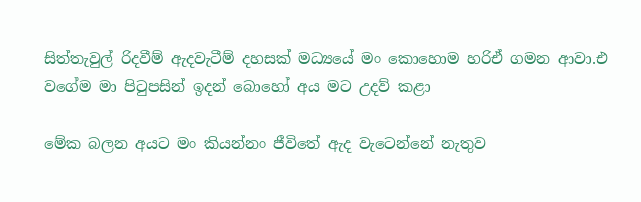සිත්තැවුල් රිදවීම් ඇදවැටීම් දහසක් මධ්‍යයේ මං කොහොම හරිඒ ගමන ආවා.එ වගේම මා පිටුපසින් ඉදන් බොහෝ අය මට උදව් කළා

මේක බලන අයට මං කියන්නං ජීවිතේ ඇද වැටෙන්නේ නැතුව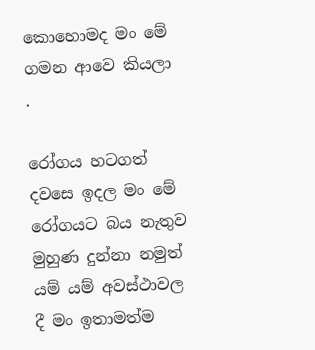කොහොමද මං මේ ගමන ආවෙ කියලා .

රෝගය හටගත් දවසෙ ඉදල මං මේ රෝගයට බය නැතුව මුහුණ දුන්නා නමුත් යම් යම් අවස්ථාවල දී මං ඉතාමත්ම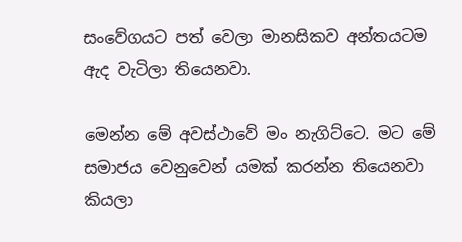සංවේගයට පත් වෙලා මානසිකව අන්තයටම ඇද වැටිලා තියෙනවා.

මෙන්න මේ අවස්ථාවේ මං නැගිට්ටෙ. මට මේ සමාජය වෙනුවෙන් යමක් කරන්න තියෙනවා කියලා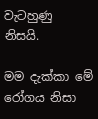වැටහුණු නිසයි.

මම දැක්කා මේ රෝගය නිසා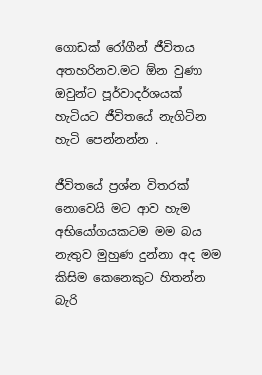ගොඩක් රෝගීන් ජීවිතය අතහරිනව.මට ඕන වුණා ඔවුන්ට පූර්වාදර්ශයක් හැටියට ජීවිතයේ නැගිටින හැටි පෙන්නන්න .

ජීවිතයේ ප්‍රශ්න විතරක් නොවෙයි මට ආව හැම අභියෝගයකටම මම බය නැතුව මුහුණ දුන්නා අද මම කිසිම කෙනෙකුට හිතන්න බැරි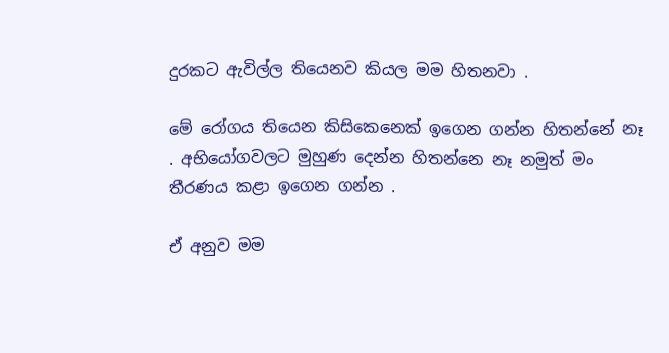දුරකට ඇවිල්ල තියෙනව කියල මම හිතනවා .

මේ රෝගය තියෙන කිසිකෙනෙක් ඉගෙන ගන්න හිතන්නේ නෑ . අභියෝගවලට මුහුණ දෙන්න හිතන්නෙ නෑ නමුත් මං තීරණය කළා ඉගෙන ගන්න .

ඒ අනුව මම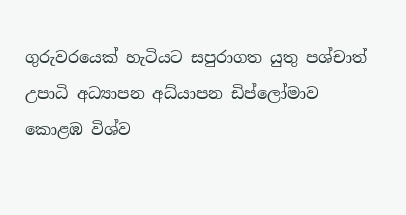ගුරුවරයෙක් හැටියට සපුරාගත යුතු පශ්චාත් උපාධි අධ්‍යාපන අධ්යාපන ඩිප්ලෝමාව කොළඹ විශ්ව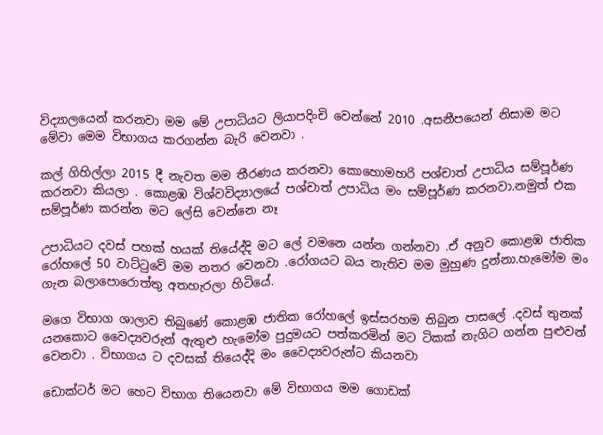විද්‍යාලයෙන් කරනවා මම මේ උපාධියට ලියාපදිංචි වෙන්නේ 2010 .අසනීපයෙන් නිසාම මට මේවා මෙම විභාගය කරගන්න බැරි වෙනවා .

කල් ගිහිල්ලා 2015 දී නැවත මම තීරණය කරනවා කොහොමහරි පශ්චාත් උපාධිය සම්පූර්ණ කරනවා කියලා . කොළඹ විශ්වවිද්‍යාලයේ පශ්චාත් උපාධිය මං සම්පූර්ණ කරනවා.නමුත් එක සම්පූර්ණ කරන්න මට ලේසි වෙන්නෙ නෑ

උපාධියට දවස් පහක් හයක් තියේද්දි මට ලේ වමනෙ යන්න ගන්නවා .ඒ අනුව කොළඹ ජාතික රෝහලේ 50 වාට්ටුවේ මම නතර වෙනවා .රෝගයට බය නැතිව මම මුහුණ දුන්නා.හැමෝම මං ගැන බලාපොරොත්තු අතහැරලා හිටියේ.

මගෙ විභාග ශාලාව තිබුණේ කොළඹ ජාතික රෝහලේ ඉස්සරහම තිබුන පාසලේ .දවස් තුනක් යනකොට වෛද්‍යවරුන් ඇතුළු හැමෝම පුදුමයට පත්කරමින් මට ටිකක් නැගිට ගන්න පුළුවන් වෙනවා . විභාගය ට දවසක් තියෙද්දි මං වෛද්‍යවරුන්ට කියනවා

ඩොක්ටර් මට හෙට විභාග තියෙනවා මේ විභාගය මම ගොඩක්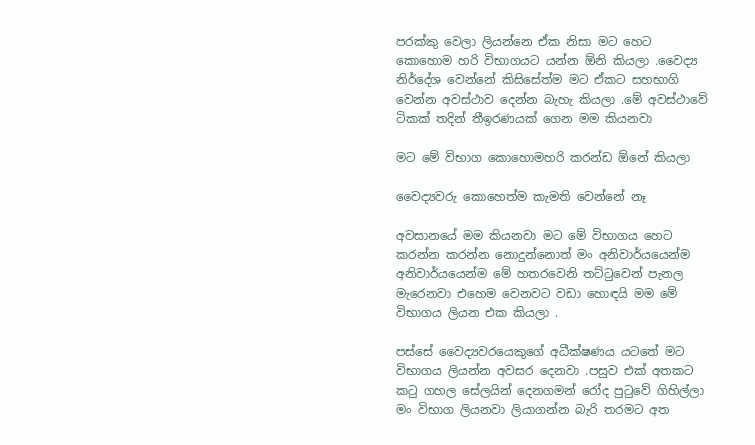පරක්කු වෙලා ලියන්නෙ ඒක නිසා මට හෙට කොහොම හරි විභාගයට යන්න ඕනි කියලා .වෛද්‍ය නිර්දේශ වෙන්නේ කිසිසේත්ම මට ඒකට සහභාගි වෙන්න අවස්ථාව දෙන්න බැහැ කියලා .මේ අවස්ථාවේ ටිකක් තදින් තීඉරණයක් ගෙන මම කියනවා

මට මේ විභාග කොහොමහරි කරන්ඩ ඕනේ කියලා

වෛද්‍යවරු කොහෙත්ම කැමති වෙන්නේ නෑ

අවසානයේ මම කියනවා මට මේ විභාගය හෙට කරන්න කරන්න නොදුන්නොත් මං අනිවාර්යයෙන්ම අනිවාර්යයෙන්ම මේ හතරවෙනි තට්ටුවෙන් පැනල මැරෙනවා එහෙම වෙනවට වඩා හොඳයි මම මේ විභාගය ලියන එක කියලා .

පස්සේ වෛද්‍යවරයෙකුගේ අධීක්ෂණය යටතේ මට විභාගය ලියන්න අවසර දෙනවා .පසුව එක් අතකට කටු ගහල සේලයින් දෙනගමන් රෝද පුටුවේ ගිහිල්ලා මං විභාග ලියනවා ලියාගන්න බැරි තරමට අත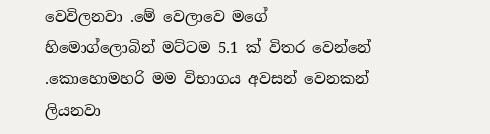වෙවිලනවා .මේ වෙලාවෙ මගේ හිමොග්ලොබින් මට්ටම 5.1 ක් විතර වෙන්නේ .කොහොමහරි මම විභාගය අවසන් වෙනකන් ලියනවා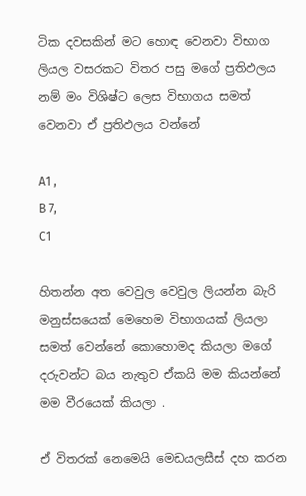ටික දවසකින් මට හොඳ වෙනවා විභාග ලියල වසරකට විතර පසු මගේ ප්‍රතිඵලය නම් මං විශිෂ්ට ලෙස විභාගය සමත් වෙනවා ඒ ප්‍රතිඵලය වන්නේ

A1 ,
B 7,
C1

හිතන්න අත වෙවුල වෙවුල ලියන්න බැරි මනුස්සයෙක් මෙහෙම විභාගයක් ලියලා සමත් වෙන්නේ කොහොමද කියලා මගේ දරුවන්ට බය නැතුව ඒකයි මම කියන්නේ මම වීරයෙක් කියලා .

ඒ විතරක් නෙමෙයි මෙඩයලසීස් දහ කරන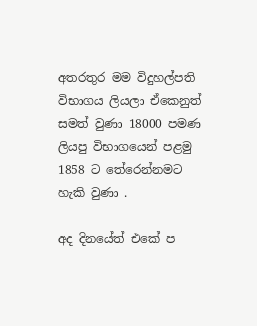අතරතුර මම විදුහල්පති විභාගය ලියලා ඒකෙනුත් සමත් වුණා 18000 පමණ ලියපු විභාගයෙන් පළමු 1858 ට තේරෙන්නමට හැකි වුණා .

අද දිනයේත් එකේ ප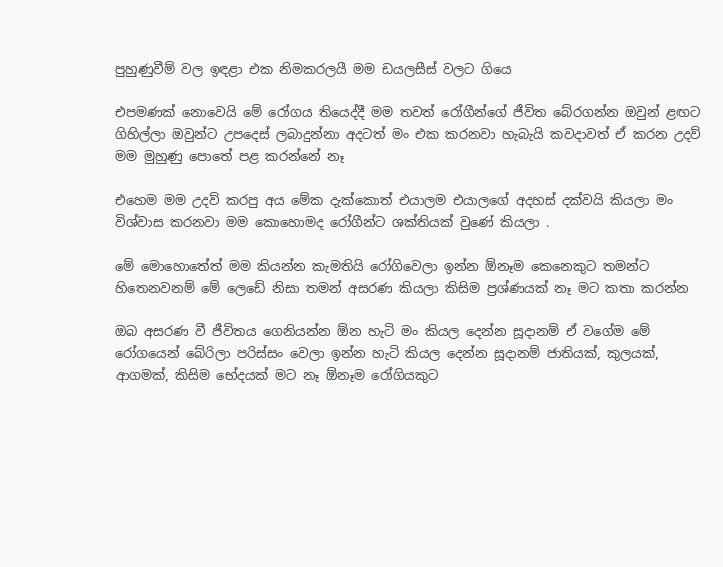පුහුණුවීම් වල ඉඳළා එක නිමකරලයී මම ඩයලසීස් වලට ගියෙ

එපමණක් නොවෙයි මේ රෝගය තියෙද්දී මම තවත් රෝගීන්ගේ ජීවිත බේරගන්න ඔවුන් ළඟට ගිහිල්ලා ඔවුන්ට උපදෙස් ලබාදුන්නා අදටත් මං එක කරනවා හැබැයි කවදාවත් ඒ කරන උදව් මම මුහුණු පොතේ පළ කරන්නේ නෑ

එහෙම මම උදව් කරපු අය මේක දැක්කොත් එයාලම එයාලගේ අදහස් දක්වයි කියලා මං විශ්වාස කරනවා මම කොහොමද රෝගීන්ට ශක්තියක් වුණේ කියලා .

මේ මොහොතේත් මම කියන්න කැමතියි රෝගිවෙලා ඉන්න ඕනෑම කෙනෙකුට තමන්ට හිතෙනවනම් මේ ලෙඩේ නිසා තමන් අසරණ කියලා කිසිම ප්‍රශ්ණයක් නෑ මට කතා කරන්න

ඔබ අසරණ වී ජීවිතය ගෙනියන්න ඕන හැටි මං කියල දෙන්න සූදානම් ඒ වගේම මේ රෝගයෙන් බේරිලා පරිස්සං වෙලා ඉන්න හැටි කියල දෙන්න සූදානම් ජාතියක්, කුලයක්, ආගමක්, කිසිම භේදයක් මට නෑ ඕනෑම රෝගියකුට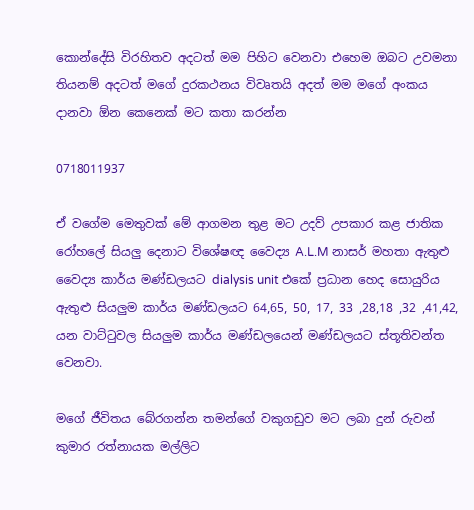කොන්දේසි විරහිතව අදටත් මම පිහිට වෙනවා එහෙම ඔබට උවමනා තියනම් අදටත් මගේ දුරකථනය විවෘතයි අදත් මම මගේ අංකය දානවා ඕන කෙනෙක් මට කතා කරන්න

0718011937

ඒ වගේම මෙතුවක් මේ ආගමන තුළ මට උදව් උපකාර කළ ජාතික රෝහලේ සියලු දෙනාට විශේෂඥ වෛද්‍ය A.L.M නාසර් මහතා ඇතුළු වෛද්‍ය කාර්ය මණ්ඩලයට dialysis unit එකේ ප්‍රධාන හෙද සොයුරිය ඇතුළු සියලුම කාර්ය මණ්ඩලයට 64,65, 50, 17, 33 ,28,18 ,32 ,41,42, යන වාට්ටුවල සියලුම කාර්ය මණ්ඩලයෙන් මණ්ඩලයට ස්තූතිවන්ත වෙනවා.

මගේ ජීවිතය බේරගන්න තමන්ගේ වකුගඩුව මට ලබා දුන් රුවන් කුමාර රත්නායක මල්ලිට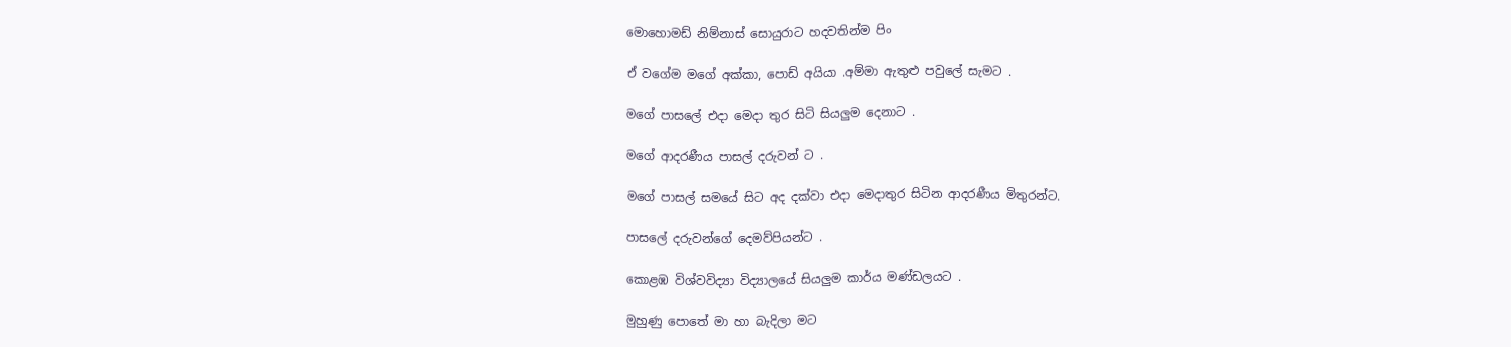මොහොමඩ් නිම්නාස් සොයුරාට හදවතින්ම පිං

ඒ වගේම මගේ අක්කා, පොඩ් අයියා .අම්මා ඇතුළු පවුලේ සැමට .

මගේ පාසලේ එදා මෙදා තුර සිටි සියලුම දෙනාට .

මගේ ආදරණීය පාසල් දරුවන් ට .

මගේ පාසල් සමයේ සිට අද දක්වා එදා මෙදාතුර සිටින ආදරණීය මිතුරන්ට.

පාසලේ දරුවන්ගේ දෙමව්පියන්ට .

කොළඹ විශ්වවිද්‍යා විද්‍යාලයේ සියලුම කාර්ය මණ්ඩලයට .

මුහුණු පොතේ මා හා බැදිලා මට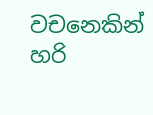වචනෙකින් හරි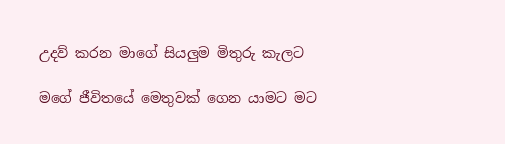උදව් කරන මාගේ සියලුම මිතුරු කැලට

මගේ ජීවිතයේ මෙතුවක් ගෙන යාමට මට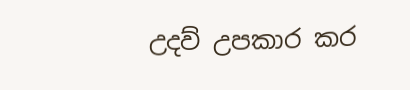උදව් උපකාර කර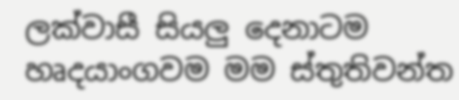ලක්වාසී සියලු දෙනාටම හෘදයාංගවම මම ස්තුතිවන්ත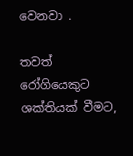වෙනවා .

තවත් රෝගියෙකුට ශක්තියක් වීමට,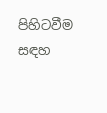පිහිටවීම සඳහ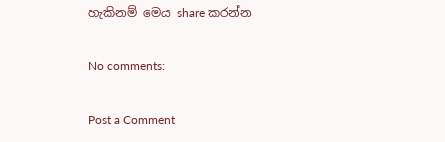හැකිනම් මෙය share කරන්න

No comments:

Post a Comment